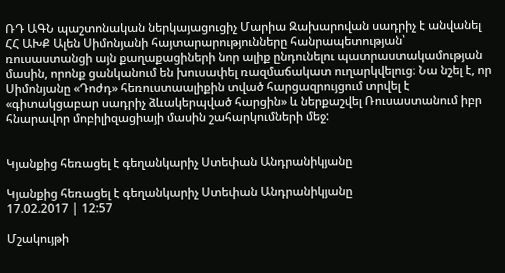ՌԴ ԱԳՆ պաշտոնական ներկայացուցիչ Մարիա Զախարովան սադրիչ է անվանել ՀՀ ԱԽՔ Ալեն Սիմոնյանի հայտարարությունները հանրապետության՝ ռուսաստանցի այն քաղաքացիների նոր ալիք ընդունելու պատրաստակամության մասին, որոնք ցանկանում են խուսափել ռազմաճակատ ուղարկվելուց։ Նա նշել է, որ Սիմոնյանը «Դոժդ» հեռուստաալիքին տված հարցազրույցում տրվել է «գիտակցաբար սադրիչ ձևակերպված հարցին» և ներքաշվել Ռուսաստանում իբր հնարավոր մոբիլիզացիայի մասին շահարկումների մեջ:


Կյանքից հեռացել է գեղանկարիչ Ստեփան Անդրանիկյանը

Կյանքից հեռացել է գեղանկարիչ Ստեփան Անդրանիկյանը
17.02.2017 | 12:57

Մշակույթի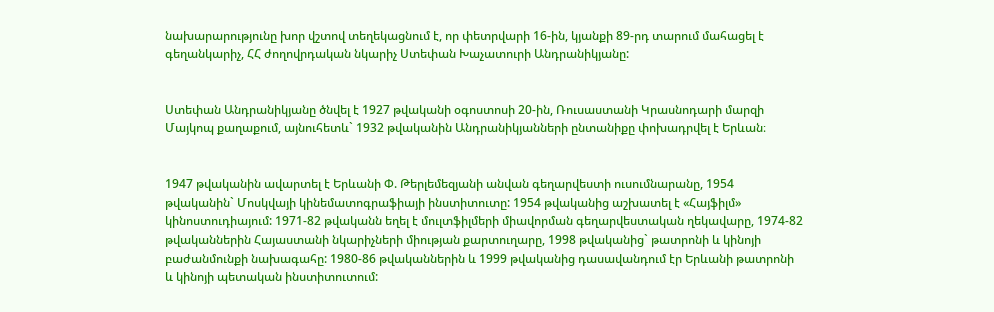նախարարությունը խոր վշտով տեղեկացնում է, որ փետրվարի 16-ին, կյանքի 89-րդ տարում մահացել է գեղանկարիչ, ՀՀ ժողովրդական նկարիչ Ստեփան Խաչատուրի Անդրանիկյանը:


Ստեփան Անդրանիկյանը ծնվել է 1927 թվականի օգոստոսի 20-ին, Ռուսաստանի Կրասնոդարի մարզի Մայկոպ քաղաքում, այնուհետև` 1932 թվականին Անդրանիկյանների ընտանիքը փոխադրվել է Երևան։


1947 թվականին ավարտել է Երևանի Փ. Թերլեմեզյանի անվան գեղարվեստի ուսումնարանը, 1954 թվականին` Մոսկվայի կինեմատոգրաֆիայի ինստիտուտը: 1954 թվականից աշխատել է «Հայֆիլմ» կինոստուդիայում: 1971-82 թվականն եղել է մուլտֆիլմերի միավորման գեղարվեստական ղեկավարը, 1974-82 թվականներին Հայաստանի նկարիչների միության քարտուղարը, 1998 թվականից` թատրոնի և կինոյի բաժանմունքի նախագահը: 1980-86 թվականներին և 1999 թվականից դասավանդում էր Երևանի թատրոնի և կինոյի պետական ինստիտուտում: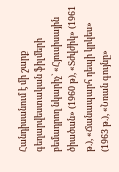Հանդիսանում է մի շարք գեղարվեստական ֆիլմերի բեմադրող նկարիչ` «Հյուսիսային ծիածան» (1960 թ), «Տժվժիկ» (1961 թ.), «Ճանապարհ դեպի կրկես» (1963 թ.), «Նռան գույնը»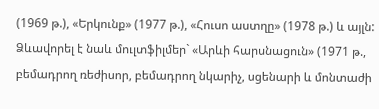(1969 թ.), «Երկունք» (1977 թ.), «Հուսո աստղը» (1978 թ.) և այլն: Ձևավորել է նաև մուլտֆիլմեր` «Արևի հարսնացուն» (1971 թ., բեմադրող ռեժիսոր, բեմադրող նկարիչ, սցենարի և մոնտաժի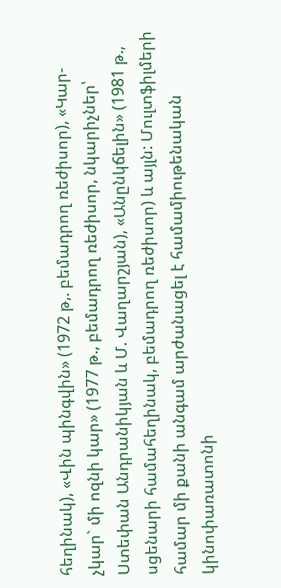հեղինակ), «Վին պինգվին» (1972 թ,. բեմադրող ռեժիսոր), «Կար-չկար` մի ոզնի կար» (1977 թ., բեմադրող ռեժիսոր, նկարիչներ՝ Ստեփան Անդրանիկյան և Մ. Վաղարշյան), «Անընկճելին» (1981 թ., սցենարի համահեղինակ, բեմադրող ռեժիսոր) և այլն: Մուլտֆիլմերի համար մի քանի անգամ արժանացել է համամիութենական կինոփառատոնի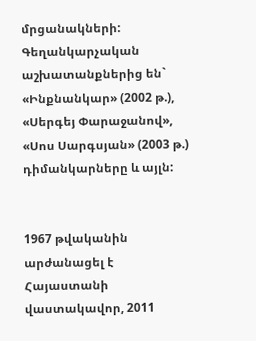մրցանակների: Գեղանկարչական աշխատանքներից են` «Ինքնանկար» (2002 թ.), «Սերգեյ Փարաջանով», «Սոս Սարգսյան» (2003 թ.) դիմանկարները և այլն:


1967 թվականին արժանացել է Հայաստանի վաստակավոր, 2011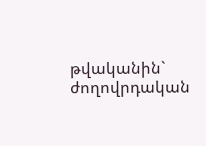թվականին` ժողովրդական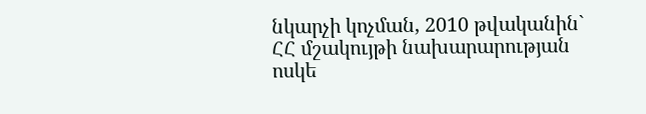նկարչի կոչման, 2010 թվականին` ՀՀ մշակույթի նախարարության ոսկե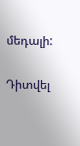մեդալի:

Դիտվել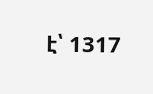է՝ 1317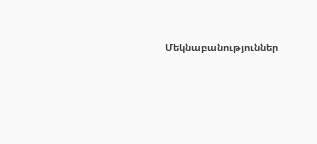Մեկնաբանություններ